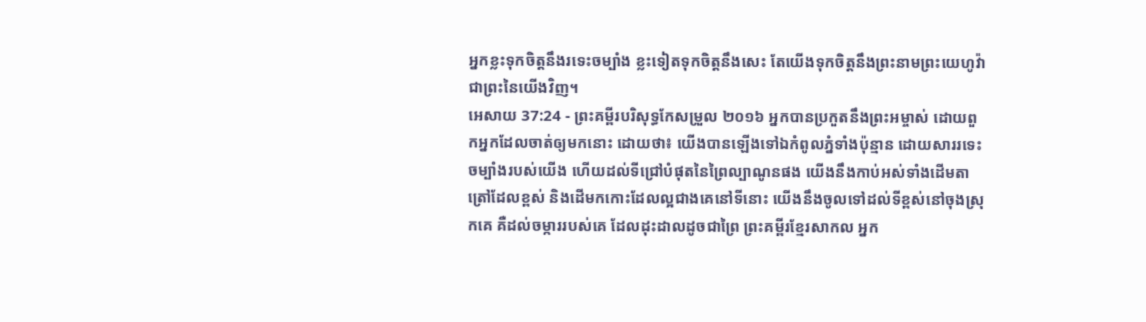អ្នកខ្លះទុកចិត្តនឹងរទេះចម្បាំង ខ្លះទៀតទុកចិត្តនឹងសេះ តែយើងទុកចិត្តនឹងព្រះនាមព្រះយេហូវ៉ា ជាព្រះនៃយើងវិញ។
អេសាយ 37:24 - ព្រះគម្ពីរបរិសុទ្ធកែសម្រួល ២០១៦ អ្នកបានប្រកួតនឹងព្រះអម្ចាស់ ដោយពួកអ្នកដែលចាត់ឲ្យមកនោះ ដោយថា៖ យើងបានឡើងទៅឯកំពូលភ្នំទាំងប៉ុន្មាន ដោយសាររទេះចម្បាំងរបស់យើង ហើយដល់ទីជ្រៅបំផុតនៃព្រៃល្បាណូនផង យើងនឹងកាប់អស់ទាំងដើមតាត្រៅដែលខ្ពស់ និងដើមកកោះដែលល្អជាងគេនៅទីនោះ យើងនឹងចូលទៅដល់ទីខ្ពស់នៅចុងស្រុកគេ គឺដល់ចម្ការរបស់គេ ដែលដុះដាលដូចជាព្រៃ ព្រះគម្ពីរខ្មែរសាកល អ្នក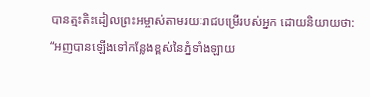បានត្មះតិះដៀលព្រះអម្ចាស់តាមរយៈរាជបម្រើរបស់អ្នក ដោយនិយាយថា: “អញបានឡើងទៅកន្លែងខ្ពស់នៃភ្នំទាំងឡាយ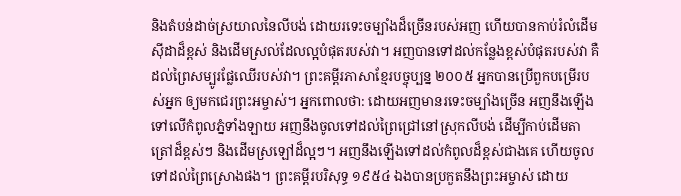និងតំបន់ដាច់ស្រយាលនៃលីបង់ ដោយរទេះចម្បាំងដ៏ច្រើនរបស់អញ ហើយបានកាប់រំលំដើមស៊ីដាដ៏ខ្ពស់ និងដើមស្រល់ដែលល្អបំផុតរបស់វា។ អញបានទៅដល់កន្លែងខ្ពស់បំផុតរបស់វា គឺដល់ព្រៃសម្បូរផ្លែឈើរបស់វា។ ព្រះគម្ពីរភាសាខ្មែរបច្ចុប្បន្ន ២០០៥ អ្នកបានប្រើពួកបម្រើរបស់អ្នក ឲ្យមកជេរព្រះអម្ចាស់។ អ្នកពោលថា: ដោយអញមានរទេះចម្បាំងច្រើន អញនឹងឡើងទៅលើកំពូលភ្នំទាំងឡាយ អញនឹងចូលទៅដល់ព្រៃជ្រៅនៅស្រុកលីបង់ ដើម្បីកាប់ដើមតាត្រៅដ៏ខ្ពស់ៗ និងដើមស្រឡៅដ៏ល្អៗ។ អញនឹងឡើងទៅដល់កំពូលដ៏ខ្ពស់ជាងគេ ហើយចូលទៅដល់ព្រៃស្រោងផង។ ព្រះគម្ពីរបរិសុទ្ធ ១៩៥៤ ឯងបានប្រកួតនឹងព្រះអម្ចាស់ ដោយ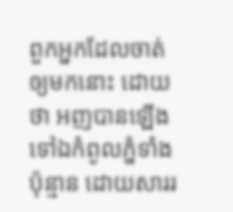ពួកអ្នកដែលចាត់ឲ្យមកនោះ ដោយថា អញបានឡើងទៅឯកំពូលភ្នំទាំងប៉ុន្មាន ដោយសាររ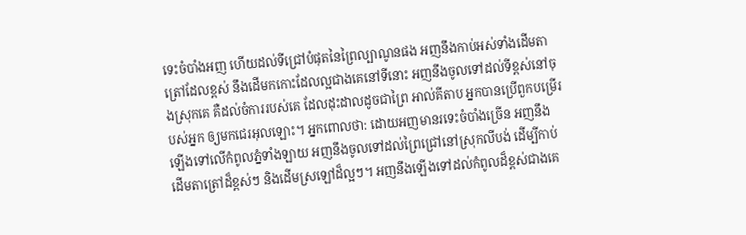ទេះចំបាំងអញ ហើយដល់ទីជ្រៅបំផុតនៃព្រៃល្បាណូនផង អញនឹងកាប់អស់ទាំងដើមតាត្រៅដែលខ្ពស់ នឹងដើមកកោះដែលល្អជាងគេនៅទីនោះ អញនឹងចូលទៅដល់ទីខ្ពស់នៅចុងស្រុកគេ គឺដល់ចំការរបស់គេ ដែលដុះដាលដូចជាព្រៃ អាល់គីតាប អ្នកបានប្រើពួកបម្រើរបស់អ្នក ឲ្យមកជេរអុលឡោះ។ អ្នកពោលថា: ដោយអញមានរទេះចំបាំងច្រើន អញនឹងឡើងទៅលើកំពូលភ្នំទាំងឡាយ អញនឹងចូលទៅដល់ព្រៃជ្រៅនៅស្រុកលីបង់ ដើម្បីកាប់ដើមតាត្រៅដ៏ខ្ពស់ៗ និងដើមស្រឡៅដ៏ល្អៗ។ អញនឹងឡើងទៅដល់កំពូលដ៏ខ្ពស់ជាងគេ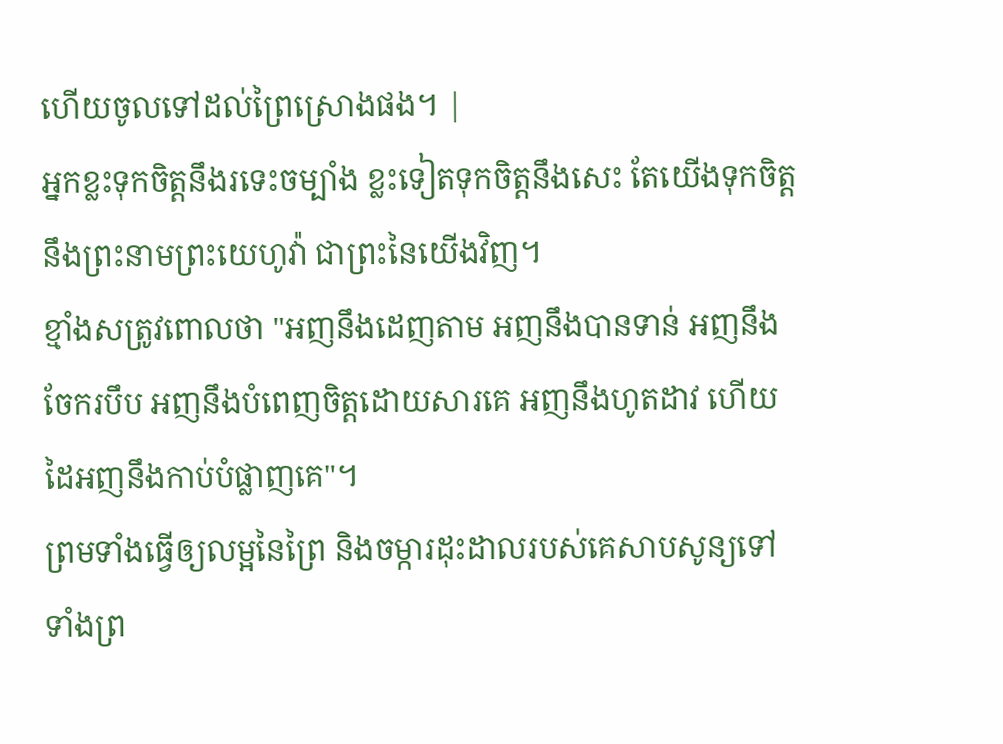ហើយចូលទៅដល់ព្រៃស្រោងផង។ |
អ្នកខ្លះទុកចិត្តនឹងរទេះចម្បាំង ខ្លះទៀតទុកចិត្តនឹងសេះ តែយើងទុកចិត្តនឹងព្រះនាមព្រះយេហូវ៉ា ជាព្រះនៃយើងវិញ។
ខ្មាំងសត្រូវពោលថា "អញនឹងដេញតាម អញនឹងបានទាន់ អញនឹងចែករបឹប អញនឹងបំពេញចិត្តដោយសារគេ អញនឹងហូតដាវ ហើយដៃអញនឹងកាប់បំផ្លាញគេ"។
ព្រមទាំងធ្វើឲ្យលម្អនៃព្រៃ និងចម្ការដុះដាលរបស់គេសាបសូន្យទៅ ទាំងព្រ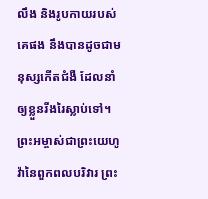លឹង និងរូបកាយរបស់គេផង នឹងបានដូចជាមនុស្សកើតជំងឺ ដែលនាំឲ្យខ្លួនរីងរៃស្លាប់ទៅ។
ព្រះអម្ចាស់ជាព្រះយេហូវ៉ានៃពួកពលបរិវារ ព្រះ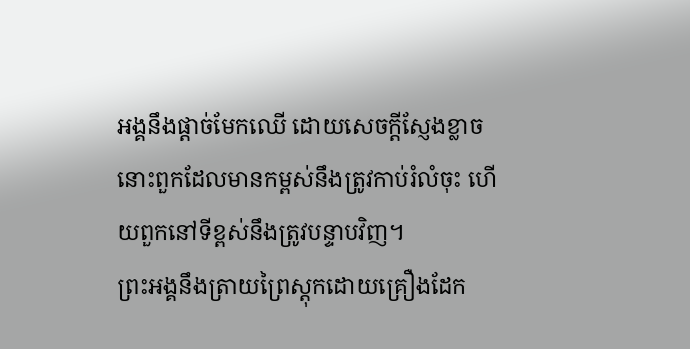អង្គនឹងផ្តាច់មែកឈើ ដោយសេចក្ដីស្ញែងខ្លាច នោះពួកដែលមានកម្ពស់នឹងត្រូវកាប់រំលំចុះ ហើយពួកនៅទីខ្ពស់នឹងត្រូវបន្ទាបវិញ។
ព្រះអង្គនឹងត្រាយព្រៃស្តុកដោយគ្រឿងដែក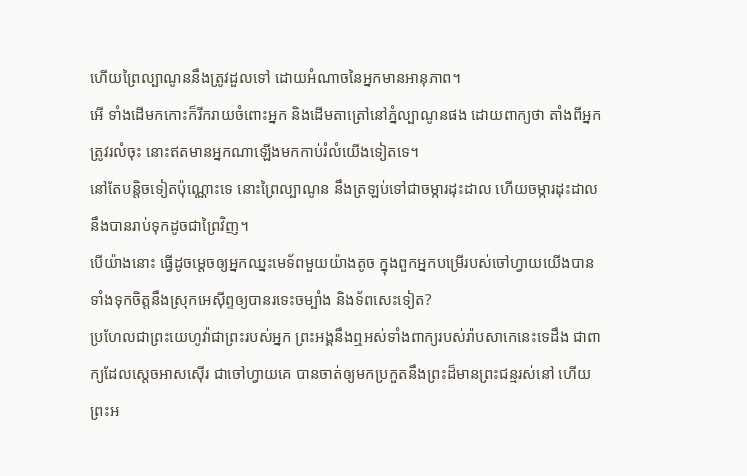ហើយព្រៃល្បាណូននឹងត្រូវដួលទៅ ដោយអំណាចនៃអ្នកមានអានុភាព។
អើ ទាំងដើមកកោះក៏រីករាយចំពោះអ្នក និងដើមតាត្រៅនៅភ្នំល្បាណូនផង ដោយពាក្យថា តាំងពីអ្នកត្រូវរលំចុះ នោះឥតមានអ្នកណាឡើងមកកាប់រំលំយើងទៀតទេ។
នៅតែបន្តិចទៀតប៉ុណ្ណោះទេ នោះព្រៃល្បាណូន នឹងត្រឡប់ទៅជាចម្ការដុះដាល ហើយចម្ការដុះដាលនឹងបានរាប់ទុកដូចជាព្រៃវិញ។
បើយ៉ាងនោះ ធ្វើដូចម្តេចឲ្យអ្នកឈ្នះមេទ័ពមួយយ៉ាងតូច ក្នុងពួកអ្នកបម្រើរបស់ចៅហ្វាយយើងបាន ទាំងទុកចិត្តនឹងស្រុកអេស៊ីព្ទឲ្យបានរទេះចម្បាំង និងទ័ពសេះទៀត?
ប្រហែលជាព្រះយេហូវ៉ាជាព្រះរបស់អ្នក ព្រះអង្គនឹងឮអស់ទាំងពាក្យរបស់រ៉ាបសាកេនេះទេដឹង ជាពាក្យដែលស្តេចអាសស៊ើរ ជាចៅហ្វាយគេ បានចាត់ឲ្យមកប្រកួតនឹងព្រះដ៏មានព្រះជន្មរស់នៅ ហើយព្រះអ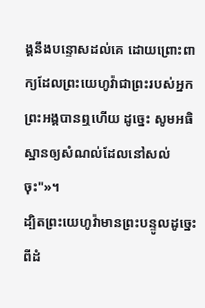ង្គនឹងបន្ទោសដល់គេ ដោយព្រោះពាក្យដែលព្រះយេហូវ៉ាជាព្រះរបស់អ្នក ព្រះអង្គបានឮហើយ ដូច្នេះ សូមអធិស្ឋានឲ្យសំណល់ដែលនៅសល់ចុះ"»។
ដ្បិតព្រះយេហូវ៉ាមានព្រះបន្ទូលដូច្នេះ ពីដំ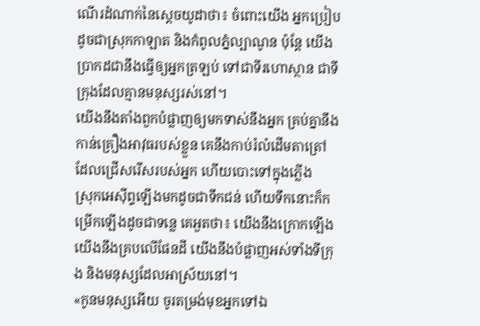ណើរដំណាក់នៃស្តេចយូដាថា៖ ចំពោះយើង អ្នកប្រៀបដូចជាស្រុកកាឡាត និងកំពូលភ្នំល្បាណូន ប៉ុន្តែ យើងប្រាកដជានឹងធ្វើឲ្យអ្នកត្រឡប់ ទៅជាទីរហោស្ថាន ជាទីក្រុងដែលគ្មានមនុស្សរស់នៅ។
យើងនឹងតាំងពួកបំផ្លាញឲ្យមកទាស់នឹងអ្នក គ្រប់គ្នានឹងកាន់គ្រឿងអាវុធរបស់ខ្លួន គេនឹងកាប់រំលំដើមតាត្រៅ ដែលជ្រើសរើសរបស់អ្នក ហើយបោះទៅក្នុងភ្លើង
ស្រុកអេស៊ីព្ទឡើងមកដូចជាទឹកជន់ ហើយទឹកនោះក៏កម្រើកឡើងដូចជាទន្លេ គេអួតថា៖ យើងនឹងក្រោកឡើង យើងនឹងគ្របលើផែនដី យើងនឹងបំផ្លាញអស់ទាំងទីក្រុង និងមនុស្សដែលអាស្រ័យនៅ។
«កូនមនុស្សអើយ ចូរតម្រង់មុខអ្នកទៅឯ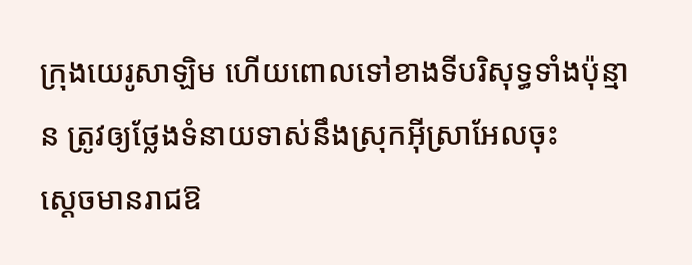ក្រុងយេរូសាឡិម ហើយពោលទៅខាងទីបរិសុទ្ធទាំងប៉ុន្មាន ត្រូវឲ្យថ្លែងទំនាយទាស់នឹងស្រុកអ៊ីស្រាអែលចុះ
ស្ដេចមានរាជឱ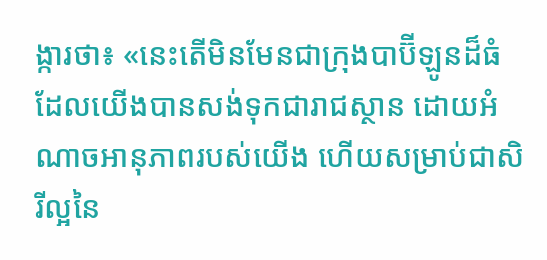ង្ការថា៖ «នេះតើមិនមែនជាក្រុងបាប៊ីឡូនដ៏ធំ ដែលយើងបានសង់ទុកជារាជស្ថាន ដោយអំណាចអានុភាពរបស់យើង ហើយសម្រាប់ជាសិរីល្អនៃ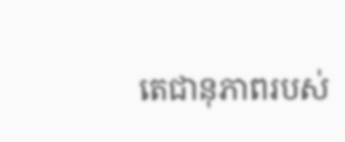តេជានុភាពរបស់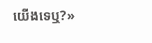យើងទេឬ?»